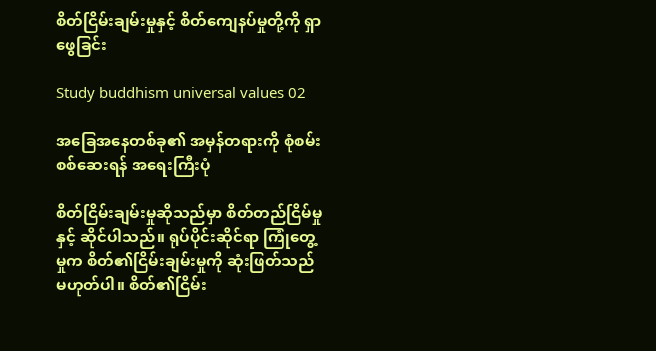စိတ်ငြိမ်းချမ်းမှုနှင့် စိတ်ကျေနပ်မှုတို့ကို ရှာဖွေခြင်း

Study buddhism universal values 02

အခြေအနေတစ်ခု၏ အမှန်တရားကို စုံစမ်းစစ်ဆေးရန် အရေးကြီးပုံ

စိတ်ငြိမ်းချမ်းမှုဆိုသည်မှာ စိတ်တည်ငြိမ်မှုနှင့် ဆိုင်ပါသည်။ ရုပ်ပိုင်းဆိုင်ရာ ကြုံတွေ့မှုက စိတ်၏ငြိမ်းချမ်းမှုကို ဆုံးဖြတ်သည် မဟုတ်ပါ။ စိတ်၏ငြိမ်း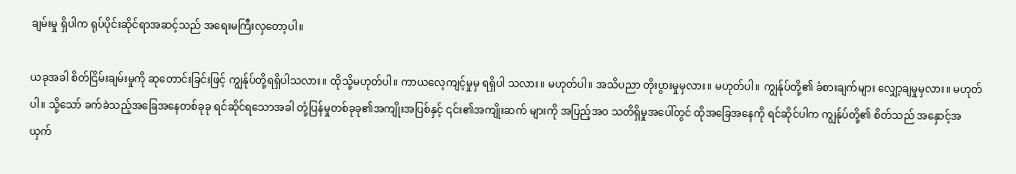ချမ်းမှု ရှိပါက ရုပ်ပိုင်းဆိုင်ရာအဆင့်သည် အရေးမကြီးလှတော့ပါ။

ယခုအခါ စိတ်ငြိမ်းချမ်းမှုကို ဆုတောင်းခြင်းဖြင့် ကျွန်ုပ်တို့ရရှိပါသလား။ ထိုသို့မဟုတ်ပါ။ ကာယလေ့ကျင့်မှုမှ ရရှိပါ သလား။ မဟုတ်ပါ။ အသိပညာ တိုးပွားမှုမှလား။ မဟုတ်ပါ။ ကျွန်ုပ်တို့၏ ခံစားချက်များ လျှော့ချမှုမှလား။ မဟုတ်ပါ။ သို့သော် ခက်ခဲသည့်အခြေအနေတစ်ခုခု ရင်ဆိုင်ရသောအခါ တုံ့ပြန်မှုတစ်ခုခု၏အကျိုးအပြစ်နှင့် ၎င်း၏အကျိုးဆက် များကို အပြည့်အဝ သတိရှိမှုအပေါ်တွင် ထိုအခြေအနေကို ရင်ဆိုင်ပါက ကျွန်ုပ်တို့၏ စိတ်သည် အနှောင့်အယှက်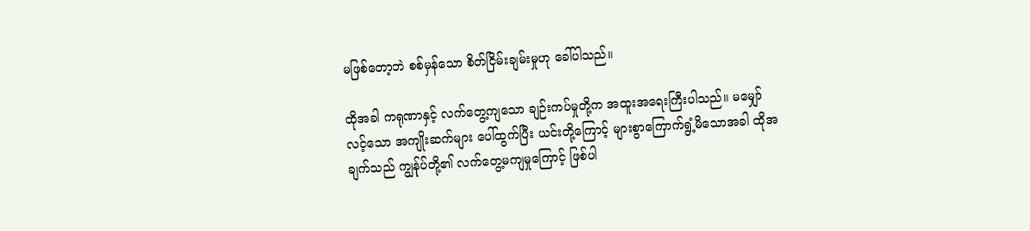မဖြစ်တော့ဘဲ စစ်မှန်သော စိတ်ငြိမ်းချမ်းမှုဟု ခေါ်ပါသည်။

ထိုအခါ ကရုဏာနှင့် လက်တွေ့ကျသော ချဉ်းကပ်မှုတို့က အထူးအရေးကြီးပါသည်။ မမျှော်လင့်သော အကျိုးဆက်များ ပေါ်ထွက်ပြီး ယင်းတို့ကြောင့် များစွာကြောက်ရွံ့မိသောအခါ ထိုအချက်သည် ကျွန်ုပ်တို့၏ လက်တွေ့မကျမှုကြောင့် ဖြစ်ပါ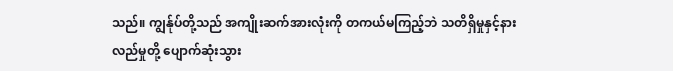သည်။ ကျွန်ုပ်တို့သည် အကျိုးဆက်အားလုံးကို တကယ်မကြည့်ဘဲ သတိရှိမှုနှင့်နားလည်မှုတို့ ပျောက်ဆုံးသွား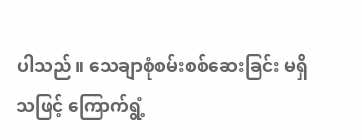ပါသည်။ သေချာစုံစမ်းစစ်ဆေးခြင်း မရှိသဖြင့် ကြောက်ရွံ့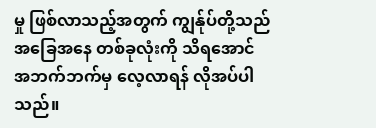မှု ဖြစ်လာသည့်အတွက် ကျွန်ုပ်တို့သည် အခြေအနေ တစ်ခုလုံးကို သိရအောင် အဘက်ဘက်မှ လေ့လာရန် လိုအပ်ပါသည်။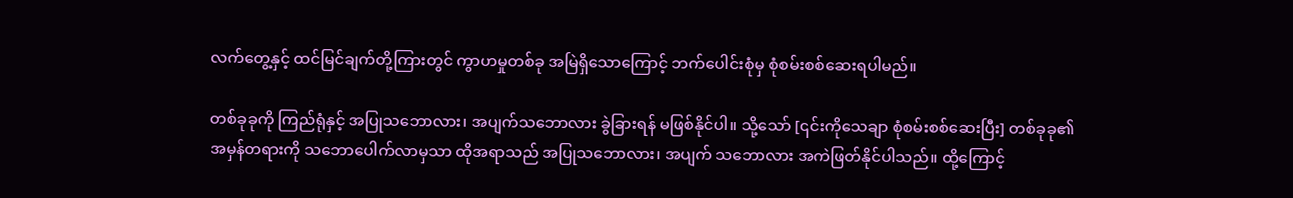လက်တွေ့နှင့် ထင်မြင်ချက်တို့ကြားတွင် ကွာဟမှုတစ်ခု အမြဲရှိသောကြောင့် ဘက်ပေါင်းစုံမှ စုံစမ်းစစ်ဆေးရပါမည်။

တစ်ခုခုကို ကြည်ရုံနှင့် အပြုသဘောလား၊ အပျက်သဘောလား ခွဲခြားရန် မဖြစ်နိုင်ပါ။ သို့သော် [၎င်းကိုသေချာ စုံစမ်းစစ်ဆေးပြီး] တစ်ခုခု၏ အမှန်တရားကို သဘောပေါက်လာမှသာ ထိုအရာသည် အပြုသဘောလား၊ အပျက် သဘောလား အကဲဖြတ်နိုင်ပါသည်။ ထို့ကြောင့်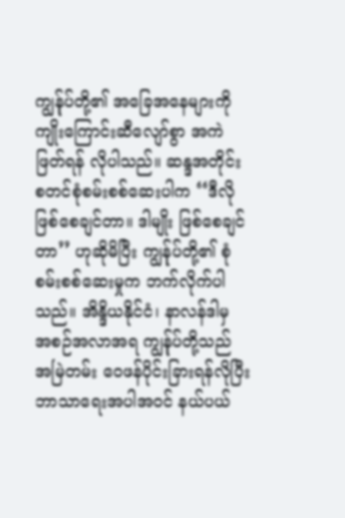ကျွန်ုပ်တို့၏ အခြေအနေများကို ကျိုးကြောင်းဆီလျော်စွာ အကဲဖြတ်ရန် လိုပါသည်။ ဆန္ဒအတိုင်း စတင်စုံစမ်းစစ်ဆေးပါက ‘‘ဒီလို ဖြစ်စေချင်တာ။ ဒါမျိုး ဖြစ်စေချင်တာ’’ ဟုဆိုမိပြီး ကျွန်ုပ်တို့၏ စုံစမ်းစစ်ဆေးမှုက ဘက်လိုက်ပါသည်။ အိန္ဒိယနိုင်ငံ၊ နာလန်ဒါမှ အစဉ်အလာအရ ကျွန်ုပ်တို့သည် အမြဲတမ်း ဝေဖန်ပိုင်းခြားရန်လိုပြီး ဘာသာရေးအပါအဝင် နယ်ပယ်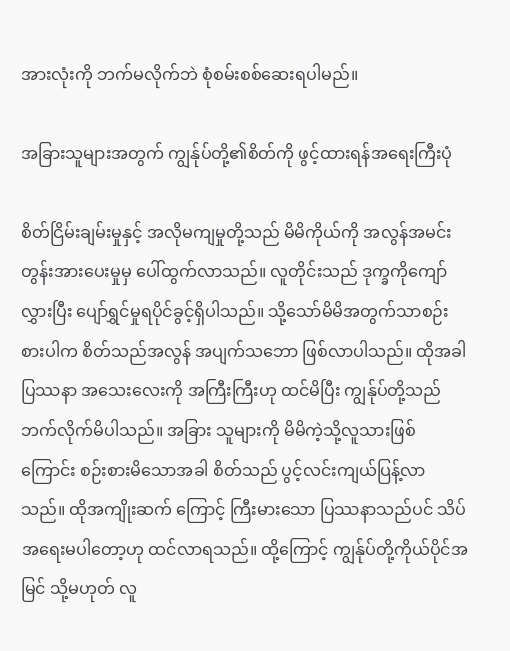အားလုံးကို ဘက်မလိုက်ဘဲ စုံစမ်းစစ်ဆေးရပါမည်။

အခြားသူများအတွက် ကျွန်ုပ်တို့၏စိတ်ကို ဖွင့်ထားရန်အရေးကြီးပုံ

စိတ်ငြိမ်းချမ်းမှုနှင့် အလိုမကျမှုတို့သည် မိမိကိုယ်ကို အလွန်အမင်း တွန်းအားပေးမှုမှ ပေါ်ထွက်လာသည်။ လူတိုင်းသည် ဒုက္ခကိုကျော်လွှားပြီး ပျော်ရွှင်မှုရပိုင်ခွင့်ရှိပါသည်။ သို့သော်မိမိအတွက်သာစဉ်းစားပါက စိတ်သည်အလွန် အပျက်သဘော ဖြစ်လာပါသည်။ ထိုအခါ ပြဿနာ အသေးလေးကို အကြီးကြီးဟု ထင်မိပြီး ကျွန်ုပ်တို့သည် ဘက်လိုက်မိပါသည်။ အခြား သူများကို မိမိကဲ့သို့လူသားဖြစ်ကြောင်း စဉ်းစားမိသောအခါ စိတ်သည် ပွင့်လင်းကျယ်ပြန့်လာသည်။ ထိုအကျိုးဆက် ကြောင့် ကြီးမားသော ပြဿနာသည်ပင် သိပ်အရေးမပါတော့ဟု ထင်လာရသည်။ ထို့ကြောင့် ကျွန်ုပ်တို့ကိုယ်ပိုင်အမြင် သို့မဟုတ် လူ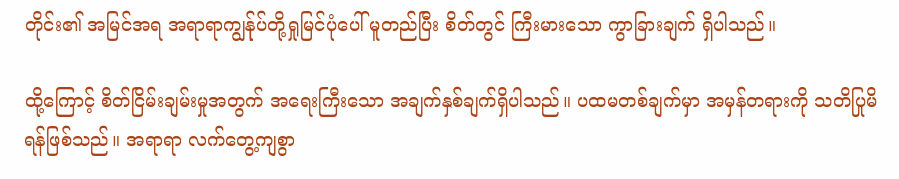တိုင်း၏ အမြင်အရ အရာရာကျွန်ုပ်တို့ရှုမြင်ပုံပေါ် မူတည်ပြီး စိတ်တွင် ကြီးမားသော ကွာခြားချက် ရှိပါသည်။

ထို့ကြောင့် စိတ်ငြိမ်းချမ်းမှုအတွက် အရေးကြီးသော အချက်နှစ်ချက်ရှိပါသည်။ ပထမတစ်ချက်မှာ အမှန်တရားကို သတိပြုမိရန်ဖြစ်သည်။ အရာရာ လက်တွေ့ကျစွာ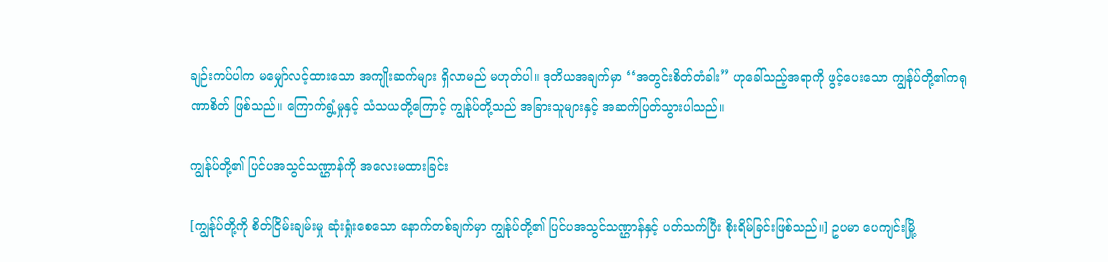ချဉ်းကပ်ပါက မမျှော်လင့်ထားသော အကျိုးဆက်များ ရှိလာမည် မဟုတ်ပါ။ ဒုတိယအချက်မှာ ‘‘အတွင်းစိတ်တံခါး’’ ဟုခေါ်သည့်အရာကို ဖွင့်ပေးသော ကျွန်ုပ်တို့၏ကရုဏာစိတ် ဖြစ်သည်။ ကြောက်ရွံ့မှုနှင့် သံသယတို့ကြောင့် ကျွန်ုပ်တို့သည် အခြားသူများနှင့် အဆက်ပြတ်သွားပါသည်။

ကျွန်ုပ်တို့၏ ပြင်ပအသွင်သဏ္ဌာန်ကို အလေးမထားခြင်း

[ကျွန်ုပ်တို့ကို စိတ်ငြိမ်းချမ်းမှု ဆုံးရှုံးစေသော နောက်တစ်ချက်မှာ ကျွန်ုပ်တို့၏ ပြင်ပအသွင်သဏ္ဌာန်နှင့် ပတ်သက်ပြီး စိုးရိမ်ခြင်းဖြစ်သည်။] ဥပမာ ပေကျင်းမြို့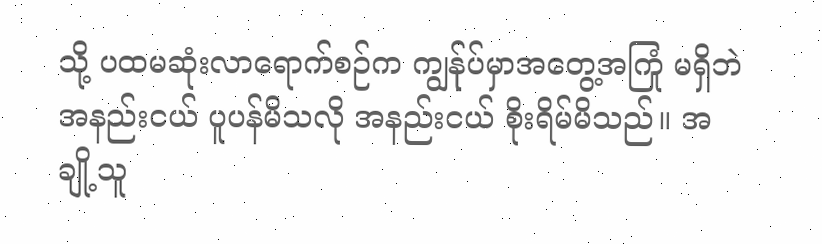သို့ ပထမဆုံးလာရောက်စဉ်က ကျွန်ုပ်မှာအတွေ့အကြုံ မရှိဘဲ အနည်းငယ် ပူပန်မိသလို အနည်းငယ် စိုးရိမ်မိသည်။ အချို့သူ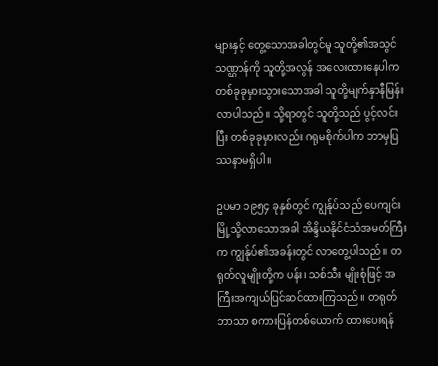များနှင့် တွေ့သောအခါတွင်မူ သူတို့၏အသွင်သဏ္ဌာန်ကို သူတို့အလွန် အလေးထားနေပါက တစ်ခုခုမှားသွားသောအခါ သူတို့မျက်နှာနီမြန်းလာပါသည်။ သို့ရာတွင် သူတို့သည် ပွင့်လင်းပြီး တစ်ခုခုမှားလည်း ဂရုမစိုက်ပါက ဘာမှပြဿနာမရှိပါ။

ဥပမာ ၁၉၅၄ ခုနှစ်တွင် ကျွန်ုပ်သည် ပေကျင်းမြို့သို့လာသောအခါ အိန္ဒိယနိုင်ငံသံအမတ်ကြီးက ကျွန်ုပ်၏အခန်းတွင် လာတွေ့ပါသည်။ တရုတ်လူမျိုးတို့က ပန်း၊ သစ်သီး မျိုးစုံဖြင့် အကြီးအကျယ်ပြင်ဆင်ထားကြသည်။ တရုတ်ဘာသာ စကားပြန်တစ်ယောက် ထားပေးရန်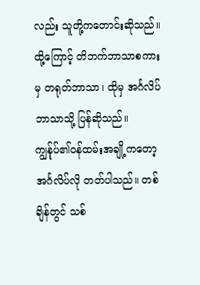လည်း သူတို့ကတောင်းဆိုသည်။ ထို့ကြောင့် တိဘက်ဘာသာစကားမှ တရုတ်ဘာသာ၊ ထိုမှ အင်္ဂလိပ်ဘာသာသို့ ပြန်ဆိုသည်။ ကျွန်ုပ်၏ဝန်ထမ်းအချို့ကတော့ အင်္ဂလိပ်လို တတ်ပါသည်။ တစ်ချိန်တွင် သစ်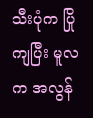သီးပုံက ပြိုကျပြီး မူလက အလွန်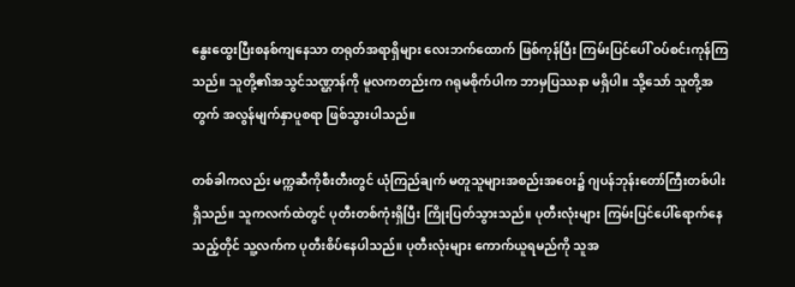နွေးထွေးပြီးစနစ်ကျနေသာ တရုတ်အရာရှိများ လေးဘက်ထောက် ဖြစ်ကုန်ပြီး ကြမ်းပြင်ပေါ် ဝပ်စင်းကုန်ကြသည်။ သူတို့၏အသွင်သဏ္ဌာန်ကို မူလကတည်းက ဂရုမစိုက်ပါက ဘာမှပြဿနာ မရှိပါ။ သို့သော် သူတို့အတွက် အလွန်မျက်နှာပူစရာ ဖြစ်သွားပါသည်။

တစ်ခါကလည်း မက္ကဆီကိုစီးတီးတွင် ယုံကြည်ချက် မတူသူများအစည်းအဝေး၌ ဂျပန်ဘုန်းတော်ကြီးတစ်ပါး ရှိသည်။ သူကလက်ထဲတွင် ပုတီးတစ်ကုံးရှိပြီး ကြိုးပြတ်သွားသည်။ ပုတီးလုံးများ ကြမ်းပြင်ပေါ်ရောက်နေသည့်တိုင် သူ့လက်က ပုတီးစိပ်နေပါသည်။ ပုတီးလုံးများ ကောက်ယူရမည်ကို သူအ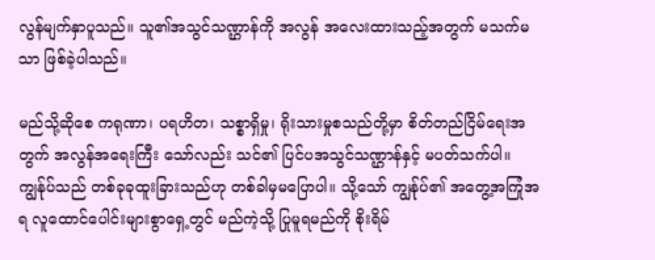လွန်မျက်နှာပူသည်။ သူ၏အသွင်သဏ္ဌာန်ကို အလွန် အလေးထားသည့်အတွက် မသက်မသာ ဖြစ်ခဲ့ပါသည်။

မည်သို့ဆိုစေ ကရုဏာ၊ ပရဟိတ၊ သစ္စာရှိမှု၊ ရိုးသားမှုစသည်တို့မှာ စိတ်တည်ငြိမ်ရေးအတွက် အလွန်အရေးကြီး သော်လည်း သင်၏ ပြင်ပအသွင်သဏ္ဌာန်နှင့် မပတ်သက်ပါ။ ကျွန်ုပ်သည် တစ်ခုခုထူးခြားသည်ဟု တစ်ခါမှမပြောပါ။ သို့သော် ကျွန်ုပ်၏ အတွေ့အကြုံအရ လူထောင်ပေါင်းများစွာရှေ့တွင် မည်ကဲ့သို့ ပြုမူရမည်ကို စိုးရိမ်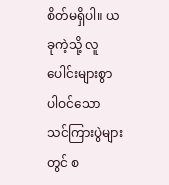စိတ်မရှိပါ။ ယခုကဲ့သို့ လူပေါင်းများစွာ ပါဝင်သော သင်ကြားပွဲများတွင် စ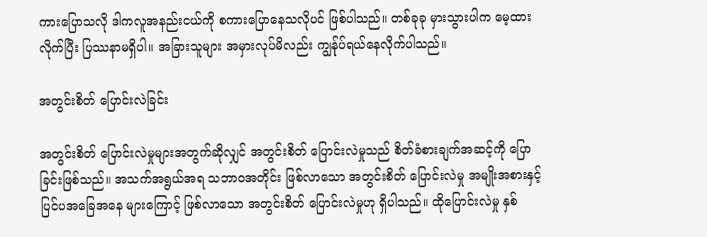ကားပြောသလို ဒါကလူအနည်းငယ်ကို စကားပြောနေသလိုပင် ဖြစ်ပါသည်။ တစ်ခုခု မှားသွားပါက မေ့ထားလိုက်ပြီး ပြဿနာမရှိပါ။ အခြားသူများ အမှားလုပ်မိလည်း ကျွန်ုပ်ရယ်နေလိုက်ပါသည်။

အတွင်းစိတ် ပြောင်းလဲခြင်း

အတွင်းစိတ် ပြောင်းလဲမှုများအတွက်ဆိုလျှင် အတွင်းစိတ် ပြောင်းလဲမှုသည် စိတ်ခံစားချက်အဆင့်ကို ပြောခြင်းဖြစ်သည်။ အသက်အရွယ်အရ သဘာဝအတိုင်း ဖြစ်လာသော အတွင်းစိတ် ပြောင်းလဲမှု အမျိုးအစားနှင့် ပြင်ပအခြေအနေ များကြောင့် ဖြစ်လာသော အတွင်းစိတ် ပြောင်းလဲမှုဟု ရှိပါသည်။ ထိုပြောင်းလဲမှု နှစ်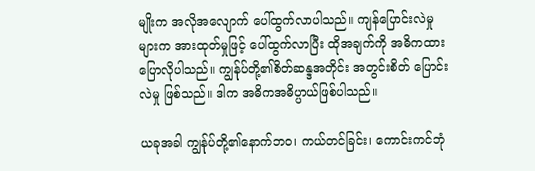မျိုးက အလိုအလျောက် ပေါ်ထွက်လာပါသည်။ ကျန်ပြောင်းလဲမှုများက အားထုတ်မှုဖြင့် ပေါ်ထွက်လာပြီး ထိုအချက်ကို အဓိကထား ပြောလိုပါသည်။ ကျွန်ုပ်တို့၏စိတ်ဆန္ဒအတိုင်း အတွင်းစိတ် ပြောင်းလဲမှု ဖြစ်သည်။ ဒါက အဓိကအဓိပ္ပာယ်ဖြစ်ပါသည်။

ယခုအခါ ကျွန်ုပ်တို့၏နောက်ဘဝ၊ ကယ်တင်ခြင်း၊ ကောင်းကင်ဘုံ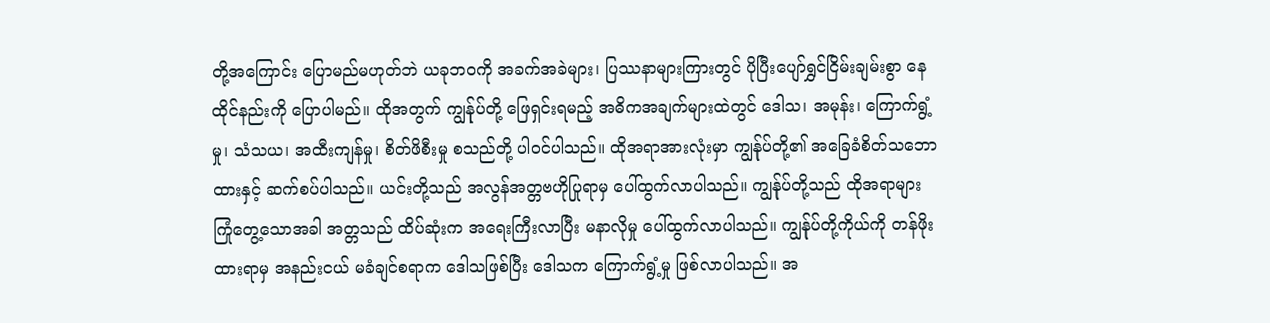တို့အကြောင်း ပြောမည်မဟုတ်ဘဲ ယခုဘဝကို အခက်အခဲများ၊ ပြဿနာများကြားတွင် ပိုပြီးပျော်ရွှင်ငြိမ်းချမ်းစွာ နေထိုင်နည်းကို ပြောပါမည်။ ထိုအတွက် ကျွန်ုပ်တို့ ဖြေရှင်းရမည့် အဓိကအချက်များထဲတွင် ဒေါသ၊ အမုန်း၊ ကြောက်ရွံ့မှု၊ သံသယ၊ အထီးကျန်မှု၊ စိတ်ဖိစီးမှု စသည်တို့ ပါဝင်ပါသည်။ ထိုအရာအားလုံးမှာ ကျွန်ုပ်တို့၏ အခြေခံစိတ်သဘောထားနှင့် ဆက်စပ်ပါသည်။ ယင်းတို့သည် အလွန်အတ္တဗဟိုပြုရာမှ ပေါ်ထွက်လာပါသည်။ ကျွန်ုပ်တို့သည် ထိုအရာများ ကြုံတွေ့သောအခါ အတ္တသည် ထိပ်ဆုံးက အရေးကြီးလာပြီး မနာလိုမှု ပေါ်ထွက်လာပါသည်။ ကျွန်ုပ်တို့ကိုယ်ကို တန်ဖိုးထားရာမှ အနည်းငယ် မခံချင်စရာက ဒေါသဖြစ်ပြီး ဒေါသက ကြောက်ရွံ့မှု ဖြစ်လာပါသည်။ အ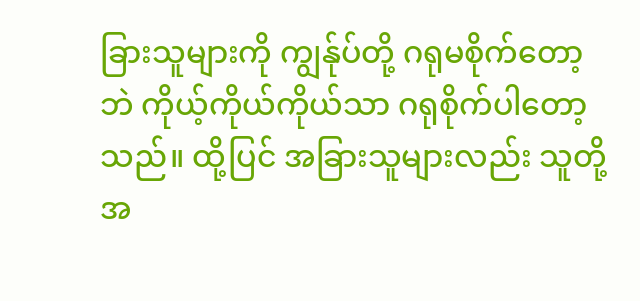ခြားသူများကို ကျွန်ုပ်တို့ ဂရုမစိုက်တော့ဘဲ ကိုယ့်ကိုယ်ကိုယ်သာ ဂရုစိုက်ပါတော့သည်။ ထို့ပြင် အခြားသူများလည်း သူတို့အ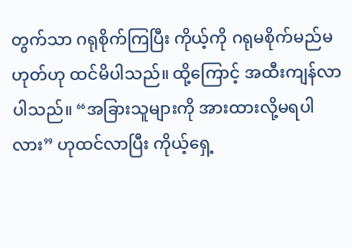တွက်သာ ဂရုစိုက်ကြပြီး ကိုယ့်ကို ဂရုမစိုက်မည်မဟုတ်ဟု ထင်မိပါသည်။ ထို့ကြောင့် အထီးကျန်လာပါသည်။ “အခြားသူများကို အားထားလို့မရပါလား” ဟုထင်လာပြီး ကိုယ့်ရှေ့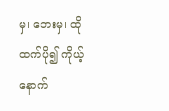မှ၊ ဘေးမှ၊ ထိုထက်ပို၍ ကိုယ့်နောက်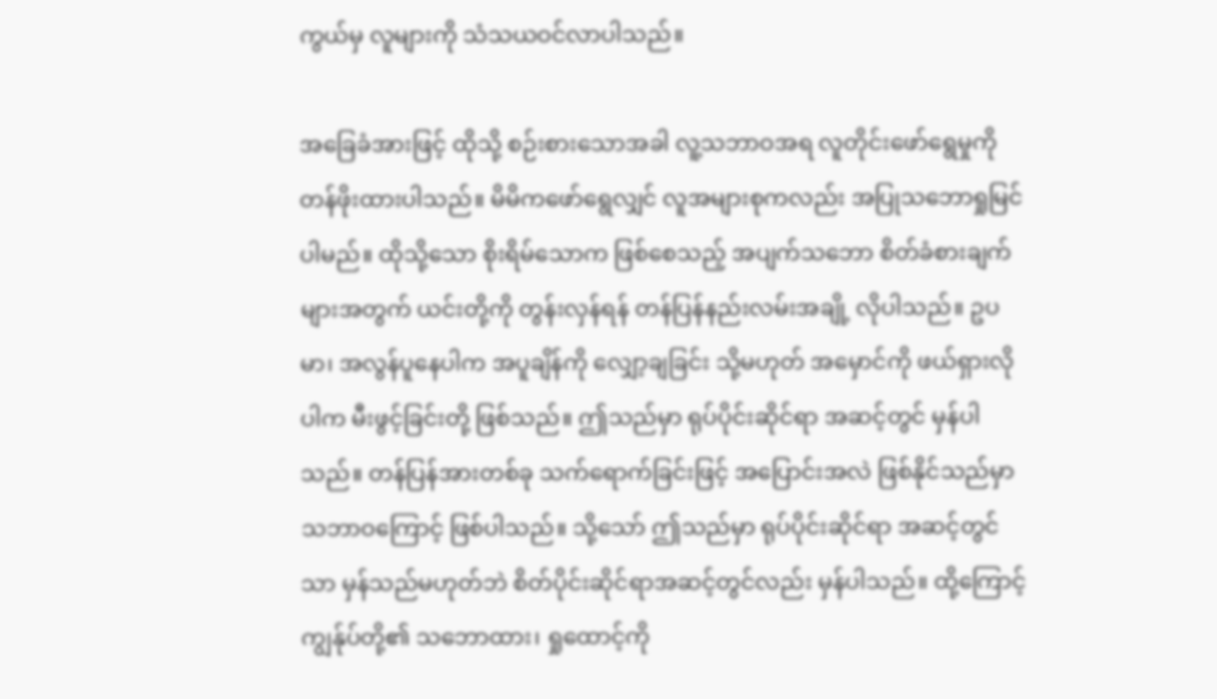ကွယ်မှ လူများကို သံသယဝင်လာပါသည်။

အခြေခံအားဖြင့် ထိုသို့ စဉ်းစားသောအခါ လူ့သဘာဝအရ လူတိုင်းဖော်ရွေမှုကို တန်ဖိုးထားပါသည်။ မိမိကဖော်ရွေလျှင် လူအများစုကလည်း အပြုသဘောရှုမြင်ပါမည်။ ထိုသို့သော စိုးရိမ်သောက ဖြစ်စေသည့် အပျက်သဘော စိတ်ခံစားချက် များအတွက် ယင်းတို့ကို တွန်းလှန်ရန် တန်ပြန်နည်းလမ်းအချို့ လိုပါသည်။ ဥပမာ၊ အလွန်ပူနေပါက အပူချိန်ကို လျှော့ချခြင်း သို့မဟုတ် အမှောင်ကို ဖယ်ရှားလိုပါက မီးဖွင့်ခြင်းတို့ ဖြစ်သည်။ ဤသည်မှာ ရုပ်ပိုင်းဆိုင်ရာ အဆင့်တွင် မှန်ပါသည်။ တန်ပြန်အားတစ်ခု သက်ရောက်ခြင်းဖြင့် အပြောင်းအလဲ ဖြစ်နိုင်သည်မှာ သဘာဝကြောင့် ဖြစ်ပါသည်။ သို့သော် ဤသည်မှာ ရုပ်ပိုင်းဆိုင်ရာ အဆင့်တွင်သာ မှန်သည်မဟုတ်ဘဲ စိတ်ပိုင်းဆိုင်ရာအဆင့်တွင်လည်း မှန်ပါသည်။ ထို့ကြောင့် ကျွန်ုပ်တို့၏ သဘောထား၊ ရှုထောင့်ကို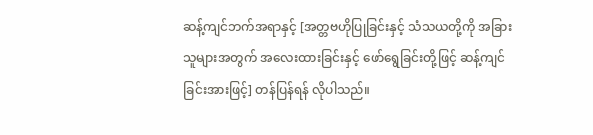ဆန့်ကျင်ဘက်အရာနှင့် [အတ္တဗဟိုပြုခြင်းနှင့် သံသယတို့ကို အခြားသူများအတွက် အလေးထားခြင်းနှင့် ဖော်ရွေခြင်းတို့ဖြင့် ဆန့်ကျင်ခြင်းအားဖြင့်] တန်ပြန်ရန် လိုပါသည်။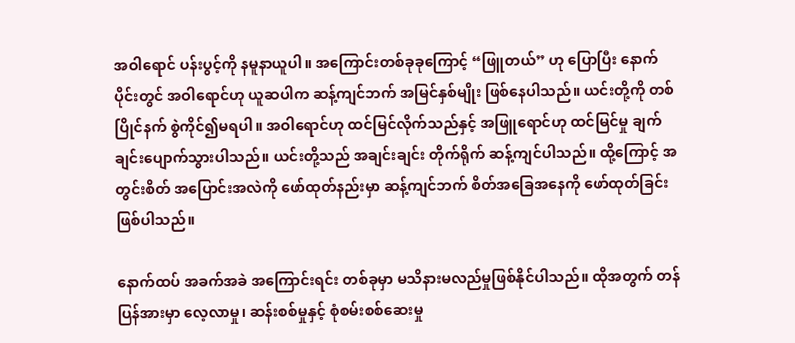အဝါရောင် ပန်းပွင့်ကို နမူနာယူပါ။ အကြောင်းတစ်ခုခုကြောင့် “ဖြူတယ်” ဟု ပြောပြီး နောက်ပိုင်းတွင် အဝါရောင်ဟု ယူဆပါက ဆန့်ကျင်ဘက် အမြင်နှစ်မျိုး ဖြစ်နေပါသည်။ ယင်းတို့ကို တစ်ပြိုင်နက် စွဲကိုင်၍မရပါ။ အဝါရောင်ဟု ထင်မြင်လိုက်သည်နှင့် အဖြူရောင်ဟု ထင်မြင်မှု ချက်ချင်းပျောက်သွားပါသည်။ ယင်းတို့သည် အချင်းချင်း တိုက်ရိုက် ဆန့်ကျင်ပါသည်။ ထို့ကြောင့် အတွင်းစိတ် အပြောင်းအလဲကို ဖော်ထုတ်နည်းမှာ ဆန့်ကျင်ဘက် စိတ်အခြေအနေကို ဖော်ထုတ်ခြင်း ဖြစ်ပါသည်။

နောက်ထပ် အခက်အခဲ အကြောင်းရင်း တစ်ခုမှာ မသိနားမလည်မှုဖြစ်နိုင်ပါသည်။ ထိုအတွက် တန်ပြန်အားမှာ လေ့လာမှု၊ ဆန်းစစ်မှုနှင့် စုံစမ်းစစ်ဆေးမှု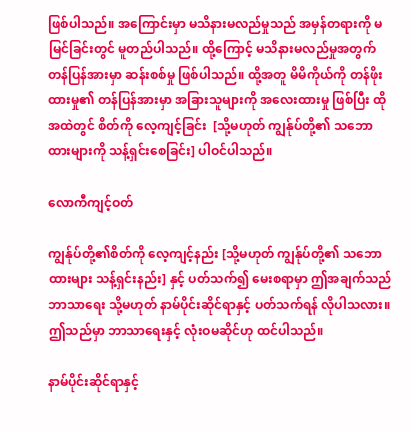ဖြစ်ပါသည်။ အကြောင်းမှာ မသိနားမလည်မှုသည် အမှန်တရားကို မမြင်ခြင်းတွင် မူတည်ပါသည်။ ထို့ကြောင့် မသိနားမလည်မှုအတွက် တန်ပြန်အားမှာ ဆန်းစစ်မှု ဖြစ်ပါသည်။ ထို့အတူ မိမိကိုယ်ကို တန်ဖိုးထားမှု၏ တန်ပြန်အားမှာ အခြားသူများကို အလေးထားမှု ဖြစ်ပြီး ထိုအထဲတွင် စိတ်ကို လေ့ကျင့်ခြင်း  [သို့မဟုတ် ကျွန်ုပ်တို့၏ သဘောထားများကို သန့်ရှင်းစေခြင်း] ပါဝင်ပါသည်။

လောကီကျင့်ဝတ်

ကျွန်ုပ်တို့၏စိတ်ကို လေ့ကျင့်နည်း [သို့မဟုတ် ကျွန်ုပ်တို့၏ သဘောထားများ သန့်ရှင်းနည်း] နှင့် ပတ်သက်၍ မေးစရာမှာ ဤအချက်သည် ဘာသာရေး သို့မဟုတ် နာမ်ပိုင်းဆိုင်ရာနှင့် ပတ်သက်ရန် လိုပါသလား။ ဤသည်မှာ ဘာသာရေးနှင့် လုံးဝမဆိုင်ဟု ထင်ပါသည်။

နာမ်ပိုင်းဆိုင်ရာနှင့်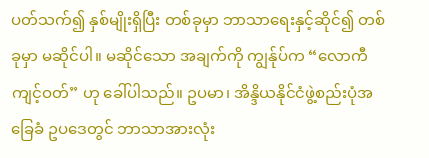ပတ်သက်၍ နှစ်မျိုးရှိပြီး တစ်ခုမှာ ဘာသာရေးနှင့်ဆိုင်၍ တစ်ခုမှာ မဆိုင်ပါ။ မဆိုင်သော အချက်ကို ကျွန်ုပ်က “လောကီ ကျင့်ဝတ်” ဟု ခေါ်ပါသည်။ ဥပမာ၊ အိန္ဒိယနိုင်ငံဖွဲ့စည်းပုံအခြေခံ ဥပဒေတွင် ဘာသာအားလုံး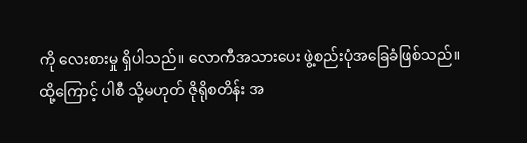ကို လေးစားမှု ရှိပါသည်။ လောကီအသားပေး ဖွဲ့စည်းပုံအခြေခံဖြစ်သည်။ ထို့ကြောင့် ပါစီ သို့မဟုတ် ဇိုရိုစတိန်း အ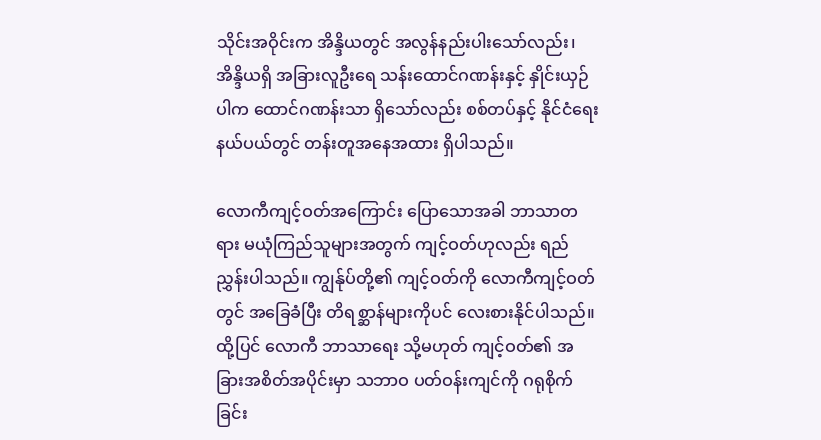သိုင်းအဝိုင်းက အိန္ဒိယတွင် အလွန်နည်းပါးသော်လည်း၊ အိန္ဒိယရှိ အခြားလူဦးရေ သန်းထောင်ဂဏန်းနှင့် နှိုင်းယှဉ်ပါက ထောင်ဂဏန်းသာ ရှိသော်လည်း စစ်တပ်နှင့် နိုင်ငံရေးနယ်ပယ်တွင် တန်းတူအနေအထား ရှိပါသည်။

လောကီကျင့်ဝတ်အကြောင်း ပြောသောအခါ ဘာသာတရား မယုံကြည်သူများအတွက် ကျင့်ဝတ်ဟုလည်း ရည်ညွှန်းပါသည်။ ကျွန်ုပ်တို့၏ ကျင့်ဝတ်ကို လောကီကျင့်ဝတ်တွင် အခြေခံပြီး တိရစ္ဆာန်များကိုပင် လေးစားနိုင်ပါသည်။ ထို့ပြင် လောကီ ဘာသာရေး သို့မဟုတ် ကျင့်ဝတ်၏ အခြားအစိတ်အပိုင်းမှာ သဘာဝ ပတ်ဝန်းကျင်ကို ဂရုစိုက်ခြင်း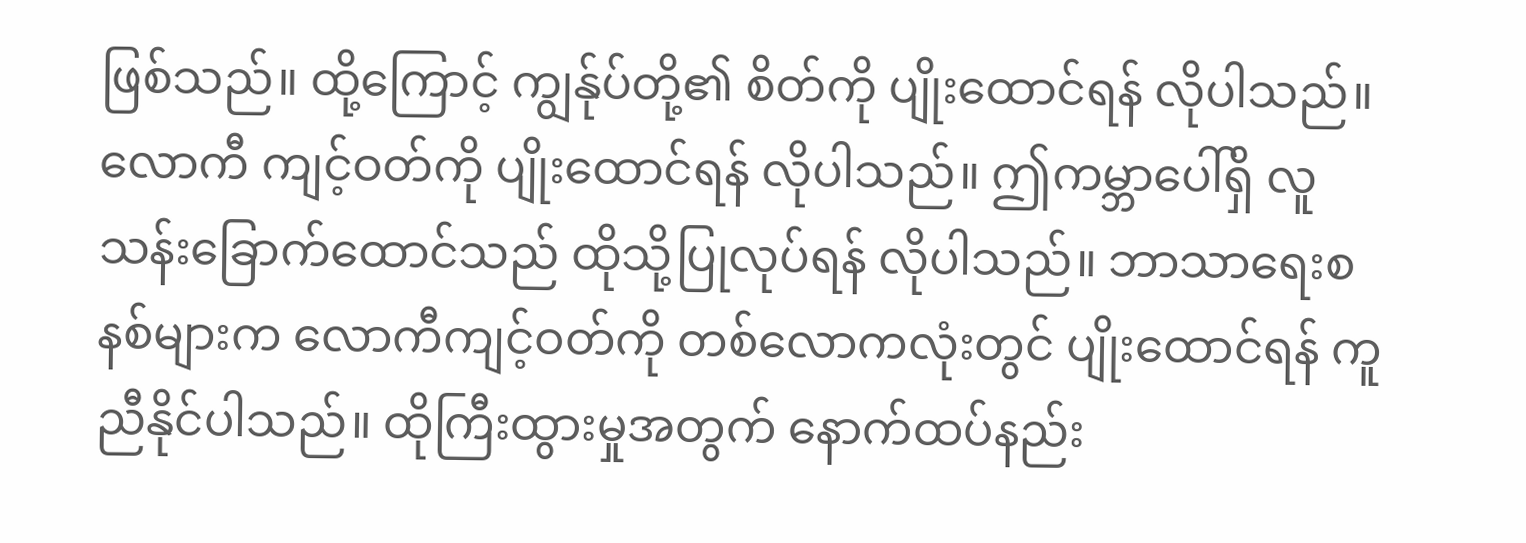ဖြစ်သည်။ ထို့ကြောင့် ကျွန်ုပ်တို့၏ စိတ်ကို ပျိုးထောင်ရန် လိုပါသည်။ လောကီ ကျင့်ဝတ်ကို ပျိုးထောင်ရန် လိုပါသည်။ ဤကမ္ဘာပေါ်ရှိ လူသန်းခြောက်ထောင်သည် ထိုသို့ပြုလုပ်ရန် လိုပါသည်။ ဘာသာရေးစနစ်များက လောကီကျင့်ဝတ်ကို တစ်လောကလုံးတွင် ပျိုးထောင်ရန် ကူညီနိုင်ပါသည်။ ထိုကြီးထွားမှုအတွက် နောက်ထပ်နည်း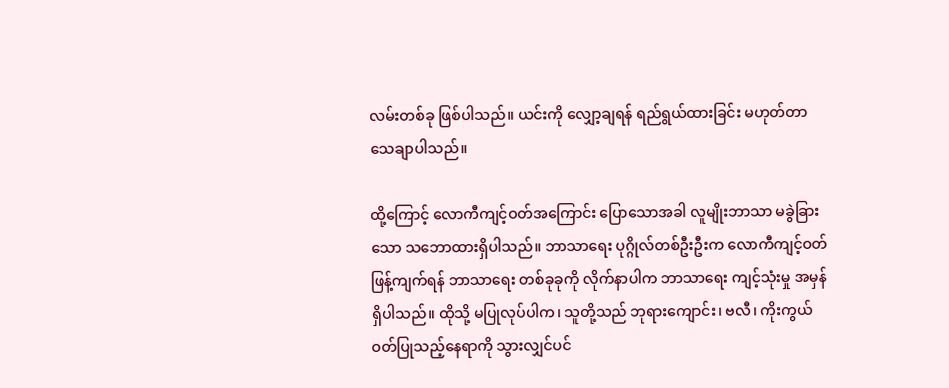လမ်းတစ်ခု ဖြစ်ပါသည်။ ယင်းကို လျှော့ချရန် ရည်ရွယ်ထားခြင်း မဟုတ်တာ သေချာပါသည်။

ထို့ကြောင့် လောကီကျင့်ဝတ်အကြောင်း ပြောသောအခါ လူမျိုးဘာသာ မခွဲခြားသော သဘောထားရှိပါသည်။ ဘာသာရေး ပုဂ္ဂိုလ်တစ်ဦးဦးက လောကီကျင့်ဝတ် ဖြန့်ကျက်ရန် ဘာသာရေး တစ်ခုခုကို လိုက်နာပါက ဘာသာရေး ကျင့်သုံးမှု အမှန် ရှိပါသည်။ ထိုသို့ မပြုလုပ်ပါက၊ သူတို့သည် ဘုရားကျောင်း၊ ဗလီ၊ ကိုးကွယ်ဝတ်ပြုသည့်နေရာကို သွားလျှင်ပင်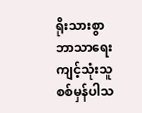ရိုးသားစွာ ဘာသာရေး ကျင့်သုံးသူ စစ်မှန်ပါသ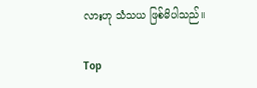လားဟု သံသယ ဖြစ်မိပါသည်။

Top